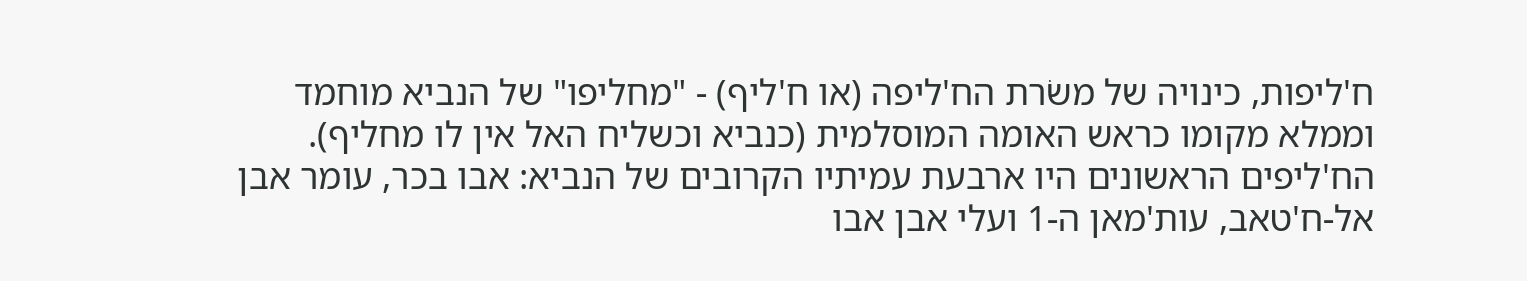ח'ליפות, כינויה של משׂרת הח'ליפה (או ח'ליף) - "מחליפו" של הנביא מוחמד וממלא מקומו כראש האומה המוסלמית (כנביא וכשליח האל אין לו מחליף).
הח'ליפים הראשונים היו ארבעת עמיתיו הקרובים של הנביא: אבו בכר, עומר אבן אל-ח'טאב, עות'מאן ה-1 ועלי אבן אבו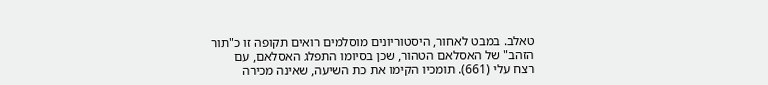טאלב. במבט לאחור, היסטוריונים מוסלמים רואים תקופה זו כ"תור הזהב" של האסלאם הטהור, שכן בסיומו התפלג האסלאם, עם רצח עלי (661). תומכיו הקימו את כת השיעה, שאינה מכירה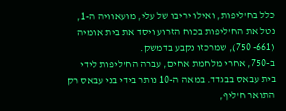כלל בח'ליפות, ואילו יריבו של עלי, מועאוויה ה-1, נטל את הח'ליפות בכוח הזרוע ויסד את בית אומיה (661- 750), שמרכזו נקבע בדמשק.
ב-750, אחרי מלחמת אחים, עברה הח'ליפות לידי בית עבאס בבגדד. במאה ה-10 נותר בידי בני עבאס רק התואר ח'ליף,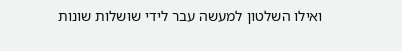ואילו השלטון למעשה עבר לידי שושלות שונות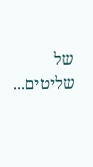של שליטים...